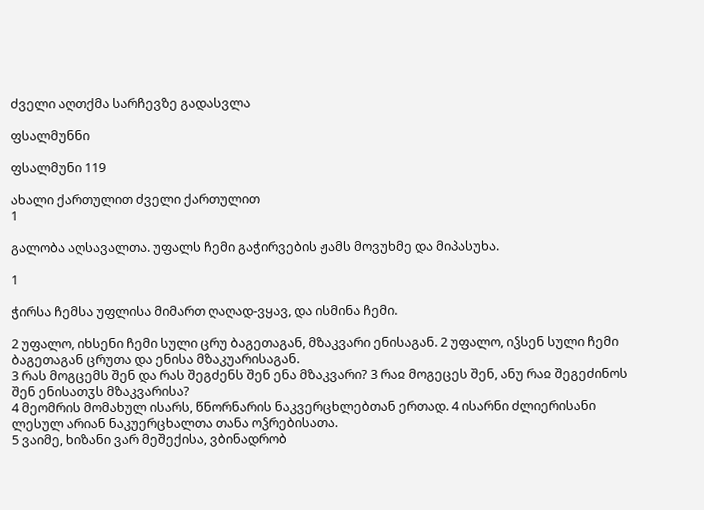ძველი აღთქმა სარჩევზე გადასვლა

ფსალმუნნი

ფსალმუნი 119

ახალი ქართულით ძველი ქართულით
1

გალობა აღსავალთა. უფალს ჩემი გაჭირვების ჟამს მოვუხმე და მიპასუხა.

1

ჭირსა ჩემსა უფლისა მიმართ ღაღად-ვყავ, და ისმინა ჩემი.

2 უფალო, იხსენი ჩემი სული ცრუ ბაგეთაგან, მზაკვარი ენისაგან. 2 უფალო, იჴსენ სული ჩემი ბაგეთაგან ცრუთა და ენისა მზაკუარისაგან.
3 რას მოგცემს შენ და რას შეგძენს შენ ენა მზაკვარი? 3 რაჲ მოგეცეს შენ, ანუ რაჲ შეგეძინოს შენ ენისათჳს მზაკვარისა?
4 მეომრის მომახულ ისარს, წნორნარის ნაკვერცხლებთან ერთად. 4 ისარნი ძლიერისანი ლესულ არიან ნაკუერცხალთა თანა ოჴრებისათა.
5 ვაიმე, ხიზანი ვარ მეშექისა, ვბინადრობ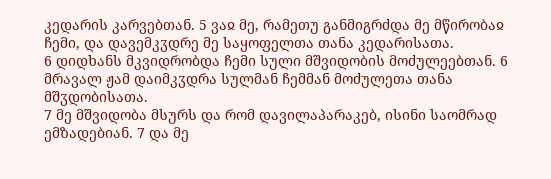კედარის კარვებთან. 5 ვაჲ მე, რამეთუ განმიგრძდა მე მწირობაჲ ჩემი, და დავემკჳდრე მე საყოფელთა თანა კედარისათა.
6 დიდხანს მკვიდრობდა ჩემი სული მშვიდობის მოძულეებთან. 6 მრავალ ჟამ დაიმკჳდრა სულმან ჩემმან მოძულეთა თანა მშჳდობისათა.
7 მე მშვიდობა მსურს და რომ დავილაპარაკებ, ისინი საომრად ემზადებიან. 7 და მე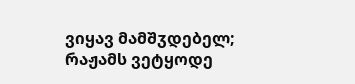ვიყავ მამშჳდებელ; რაჟამს ვეტყოდე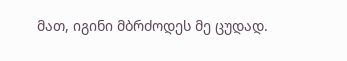მათ, იგინი მბრძოდეს მე ცუდად.